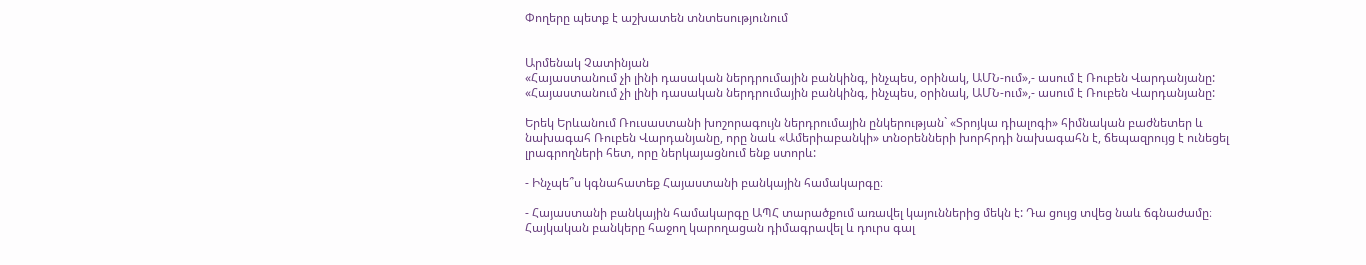Փողերը պետք է աշխատեն տնտեսությունում


Արմենակ Չատինյան
«Հայաստանում չի լինի դասական ներդրումային բանկինգ, ինչպես, օրինակ, ԱՄՆ-ում»,- ասում է Ռուբեն Վարդանյանը:
«Հայաստանում չի լինի դասական ներդրումային բանկինգ, ինչպես, օրինակ, ԱՄՆ-ում»,- ասում է Ռուբեն Վարդանյանը:

Երեկ Երևանում Ռուսաստանի խոշորագույն ներդրումային ընկերության` «Տրոյկա դիալոգի» հիմնական բաժնետեր և նախագահ Ռուբեն Վարդանյանը, որը նաև «Ամերիաբանկի» տնօրենների խորհրդի նախագահն է, ճեպազրույց է ունեցել լրագրողների հետ, որը ներկայացնում ենք ստորև:

- Ինչպե՞ս կգնահատեք Հայաստանի բանկային համակարգը։

- Հայաստանի բանկային համակարգը ԱՊՀ տարածքում առավել կայուններից մեկն է: Դա ցույց տվեց նաև ճգնաժամը։ Հայկական բանկերը հաջող կարողացան դիմագրավել և դուրս գալ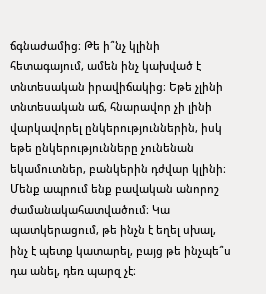ճգնաժամից։ Թե ի՞նչ կլինի հետագայում, ամեն ինչ կախված է տնտեսական իրավիճակից։ Եթե չլինի տնտեսական աճ, հնարավոր չի լինի վարկավորել ընկերություններին, իսկ եթե ընկերությունները չունենան եկամուտներ, բանկերին դժվար կլինի։ Մենք ապրում ենք բավական անորոշ ժամանակահատվածում։ Կա պատկերացում, թե ինչն է եղել սխալ, ինչ է պետք կատարել, բայց թե ինչպե՞ս դա անել, դեռ պարզ չէ։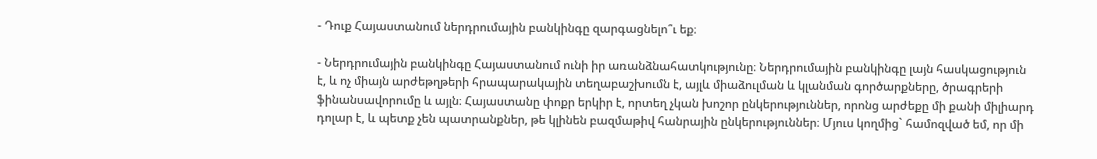- Դուք Հայաստանում ներդրումային բանկինգը զարգացնելո՞ւ եք։

- Ներդրումային բանկինգը Հայաստանում ունի իր առանձնահատկությունը։ Ներդրումային բանկինգը լայն հասկացություն է, և ոչ միայն արժեթղթերի հրապարակային տեղաբաշխումն է, այլև միաձուլման և կլանման գործարքները, ծրագրերի ֆինանսավորումը և այլն։ Հայաստանը փոքր երկիր է, որտեղ չկան խոշոր ընկերություններ, որոնց արժեքը մի քանի միլիարդ դոլար է, և պետք չեն պատրանքներ, թե կլինեն բազմաթիվ հանրային ընկերություններ։ Մյուս կողմից` համոզված եմ, որ մի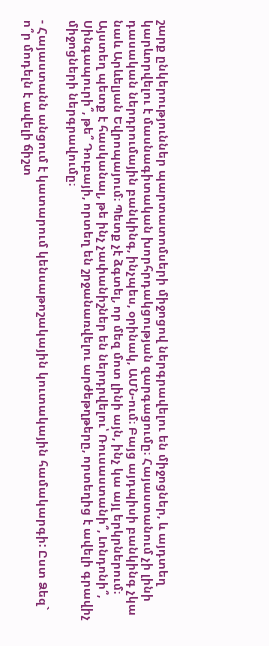շարք ընկերություններ պարտատոմսերի միջոցով ներգրավելու են միջոցներ, և այդտեղ կարևորվելու է մասնագիտական խորհրդակցության զարգացումը։ Հայաստանում չի լինի դասական ներդրումային բանկինգ, ինչպես, օրինակ, ԱՄՆ-ում։ Բայց այդպիսի բանկինգ չկա նաև Արևելյան Եվրոպայում։ Պետք չէ ձգտել, որ մեզ մոտ լինի այն, ինչ կա այլ երկրներում։ Այստեղ պետք է հասկանալ, թե ինչ չափանիշներ են ներդրվելու՝ Ռուսաստանի՞, Լոնդոնի՞, Սինգապուրի՞, թե՞ Դուբայի, որտեղ են շրջանառվելու արժեթղթերը, որտեղից է ավելի գրավիչ միջոցների ներգրավումը։

- Հայաստանն անցում է կատարում կենսաթոշակային կուտակային համակարգի: Ըստ Ձեզ` ո՞ր մոդելն է ավելի ճիշտ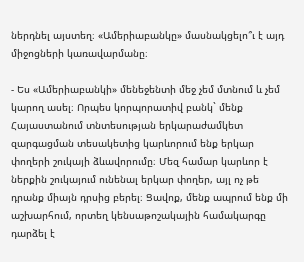ներդնել այստեղ։ «Ամերիաբանկը» մասնակցելո՞ւ է այդ միջոցների կառավարմանը։

- Ես «Ամերիաբանկի» մենեջենտի մեջ չեմ մտնում և չեմ կարող ասել։ Որպես կորպորատիվ բանկ` մենք Հայաստանում տնտեսության երկարաժամկետ զարգացման տեսակետից կարևորում ենք երկար փողերի շուկայի ձևավորումը։ Մեզ համար կարևոր է ներքին շուկայում ունենալ երկար փողեր, այլ ոչ թե դրանք միայն դրսից բերել։ Ցավոք, մենք ապրում ենք մի աշխարհում, որտեղ կենսաթոշակային համակարգը դարձել է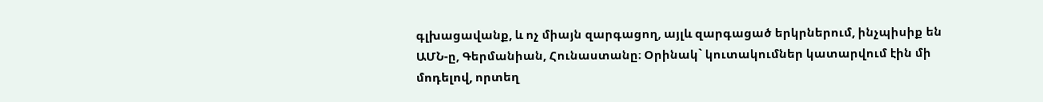գլխացավանք, և ոչ միայն զարգացող, այլև զարգացած երկրներում, ինչպիսիք են ԱՄՆ-ը, Գերմանիան, Հունաստանը։ Օրինակ` կուտակումներ կատարվում էին մի մոդելով, որտեղ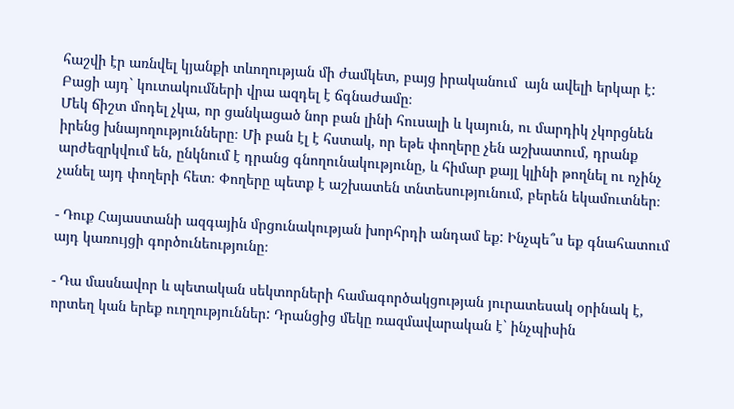հաշվի էր առնվել կյանքի տևողության մի ժամկետ, բայց իրականում  այն ավելի երկար է: Բացի այդ` կուտակումների վրա ազդել է ճգնաժամը։
Մեկ ճիշտ մոդել չկա, որ ցանկացած նոր բան լինի հուսալի և կայուն, ու մարդիկ չկորցնեն իրենց խնայողությունները։ Մի բան էլ է հստակ, որ եթե փողերը չեն աշխատում, դրանք արժեզրկվում են, ընկնում է դրանց գնողունակությունը, և հիմար քայլ կլինի թողնել ու ոչինչ չանել այդ փողերի հետ։ Փողերը պետք է աշխատեն տնտեսությունում, բերեն եկամուտներ։

- Դուք Հայաստանի ազգային մրցունակության խորհրդի անդամ եք: Ինչպե՞ս եք գնահատում այդ կառույցի գործունեությունը։

- Դա մասնավոր և պետական սեկտորների համագործակցության յուրատեսակ օրինակ է, որտեղ կան երեք ուղղություններ: Դրանցից մեկը ռազմավարական է` ինչպիսին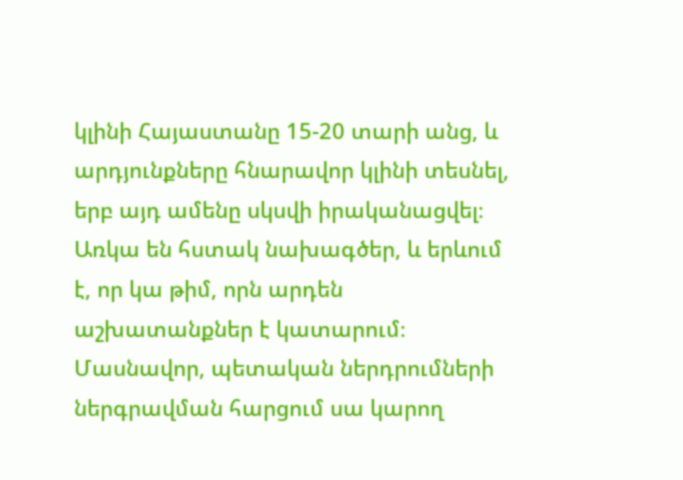կլինի Հայաստանը 15-20 տարի անց, և արդյունքները հնարավոր կլինի տեսնել, երբ այդ ամենը սկսվի իրականացվել։ Առկա են հստակ նախագծեր, և երևում է, որ կա թիմ, որն արդեն աշխատանքներ է կատարում։ Մասնավոր, պետական ներդրումների ներգրավման հարցում սա կարող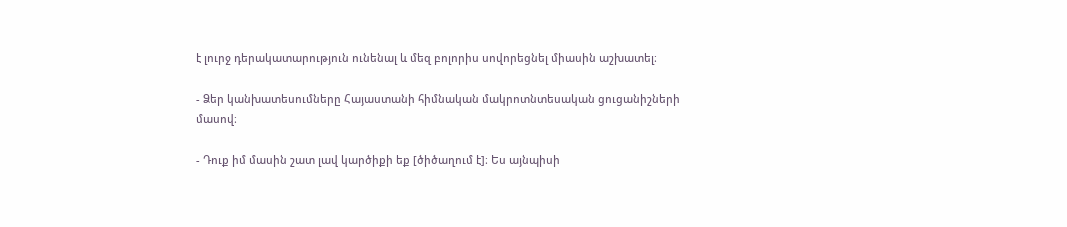է լուրջ դերակատարություն ունենալ և մեզ բոլորիս սովորեցնել միասին աշխատել։

- Ձեր կանխատեսումները Հայաստանի հիմնական մակրոտնտեսական ցուցանիշների մասով։

- Դուք իմ մասին շատ լավ կարծիքի եք [ծիծաղում է]։ Ես այնպիսի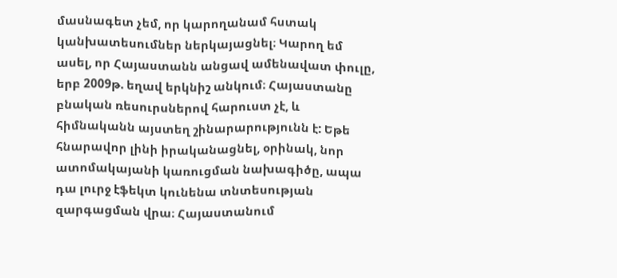մասնագետ չեմ, որ կարողանամ հստակ կանխատեսումներ ներկայացնել։ Կարող եմ ասել, որ Հայաստանն անցավ ամենավատ փուլը, երբ 2009թ. եղավ երկնիշ անկում։ Հայաստանը բնական ռեսուրսներով հարուստ չէ, և հիմնականն այստեղ շինարարությունն է: Եթե հնարավոր լինի իրականացնել, օրինակ, նոր ատոմակայանի կառուցման նախագիծը, ապա դա լուրջ էֆեկտ կունենա տնտեսության զարգացման վրա։ Հայաստանում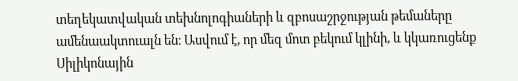տեղեկատվական տեխնոլոգիաների և զբոսաշրջության թեմաները ամենաակտուալն են։ Ասվում է, որ մեզ մոտ բեկում կլինի, և կկառուցենք Սիլիկոնային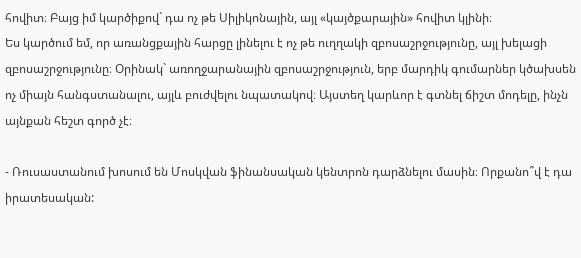հովիտ։ Բայց իմ կարծիքով` դա ոչ թե Սիլիկոնային, այլ «կայծքարային» հովիտ կլինի։
Ես կարծում եմ, որ առանցքային հարցը լինելու է ոչ թե ուղղակի զբոսաշրջությունը, այլ խելացի զբոսաշրջությունը։ Օրինակ` առողջարանային զբոսաշրջություն, երբ մարդիկ գումարներ կծախսեն ոչ միայն հանգստանալու, այլև բուժվելու նպատակով։ Այստեղ կարևոր է գտնել ճիշտ մոդելը, ինչն այնքան հեշտ գործ չէ։

- Ռուսաստանում խոսում են Մոսկվան ֆինանսական կենտրոն դարձնելու մասին։ Որքանո՞վ է դա իրատեսական: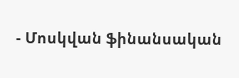- Մոսկվան ֆինանսական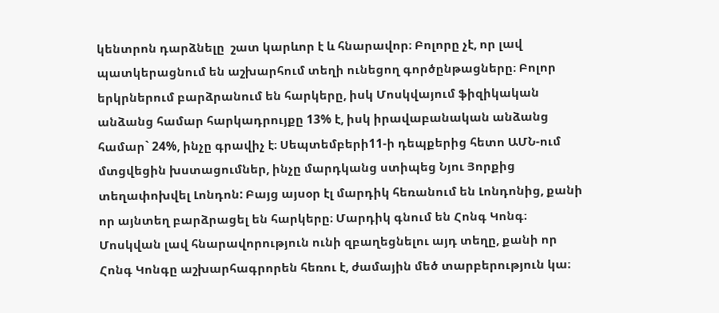կենտրոն դարձնելը  շատ կարևոր է և հնարավոր։ Բոլորը չէ, որ լավ պատկերացնում են աշխարհում տեղի ունեցող գործընթացները։ Բոլոր երկրներում բարձրանում են հարկերը, իսկ Մոսկվայում ֆիզիկական անձանց համար հարկադրույքը 13% է, իսկ իրավաբանական անձանց համար` 24%, ինչը գրավիչ է։ Սեպտեմբերի11-ի դեպքերից հետո ԱՄՆ-ում մտցվեցին խստացումներ, ինչը մարդկանց ստիպեց Նյու Յորքից տեղափոխվել Լոնդոն: Բայց այսօր էլ մարդիկ հեռանում են Լոնդոնից, քանի որ այնտեղ բարձրացել են հարկերը։ Մարդիկ գնում են Հոնգ Կոնգ։ Մոսկվան լավ հնարավորություն ունի զբաղեցնելու այդ տեղը, քանի որ Հոնգ Կոնգը աշխարհագրորեն հեռու է, ժամային մեծ տարբերություն կա։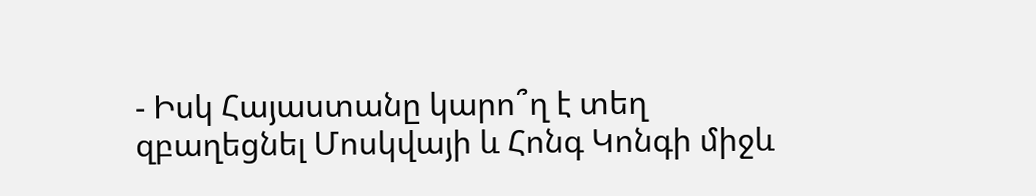- Իսկ Հայաստանը կարո՞ղ է տեղ զբաղեցնել Մոսկվայի և Հոնգ Կոնգի միջև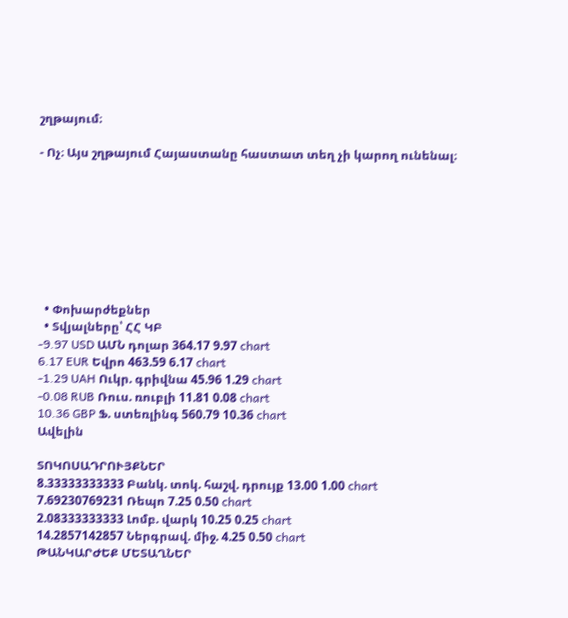շղթայում։

- Ոչ։ Այս շղթայում Հայաստանը հաստատ տեղ չի կարող ունենալ։








  • Փոխարժեքներ
  • Տվյալները՝ ՀՀ ԿԲ
-9.97 USD ԱՄՆ դոլար 364.17 9.97 chart
6.17 EUR Եվրո 463.59 6.17 chart
-1.29 UAH Ուկր. գրիվնա 45.96 1.29 chart
-0.08 RUB Ռուս. ռուբլի 11.81 0.08 chart
10.36 GBP Ֆ. ստեռլինգ 560.79 10.36 chart
Ավելին

ՏՈԿՈՍԱԴՐՈՒՅՔՆԵՐ
8.33333333333 Բանկ. տոկ. հաշվ. դրույք 13.00 1.00 chart
7.69230769231 Ռեպո 7.25 0.50 chart
2.08333333333 Լոմբ. վարկ 10.25 0.25 chart
14.2857142857 Ներգրավ. միջ. 4.25 0.50 chart
ԹԱՆԿԱՐԺԵՔ ՄԵՏԱՂՆԵՐ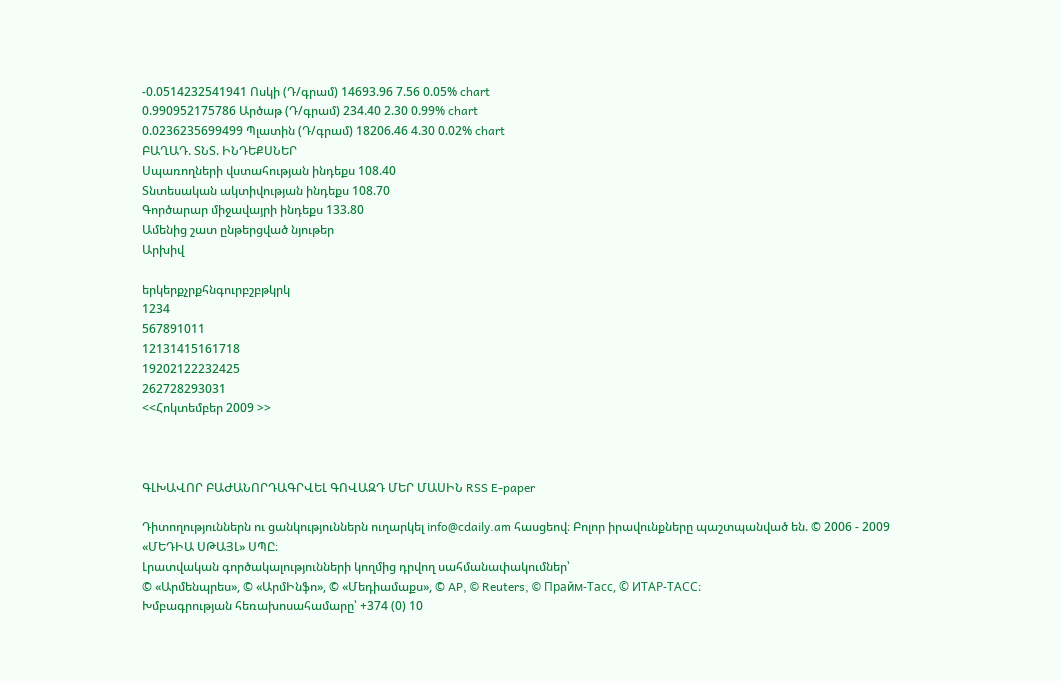-0.0514232541941 Ոսկի (Դ/գրամ) 14693.96 7.56 0.05% chart
0.990952175786 Արծաթ (Դ/գրամ) 234.40 2.30 0.99% chart
0.0236235699499 Պլատին (Դ/գրամ) 18206.46 4.30 0.02% chart
ԲԱՂԱԴ. ՏՆՏ. ԻՆԴԵՔՍՆԵՐ
Սպառողների վստահության ինդեքս 108.40
Տնտեսական ակտիվության ինդեքս 108.70
Գործարար միջավայրի ինդեքս 133.80
Ամենից շատ ընթերցված նյութեր
Արխիվ

երկերքչրքհնգուրբշբթկրկ
1234
567891011
12131415161718
19202122232425
262728293031
<<Հոկտեմբեր 2009 >>



ԳԼԽԱՎՈՐ ԲԱԺԱՆՈՐԴԱԳՐՎԵԼ ԳՈՎԱԶԴ ՄԵՐ ՄԱՍԻՆ RSS E-paper

Դիտողություններն ու ցանկություններն ուղարկել info@cdaily.am հասցեով։ Բոլոր իրավունքները պաշտպանված են. © 2006 - 2009 «ՄԵԴԻԱ ՍԹԱՅԼ» ՍՊԸ։
Լրատվական գործակալությունների կողմից դրվող սահմանափակումներ՝
© «Արմենպրես», © «ԱրմԻնֆո», © «Մեդիամաքս», © AP, © Reuters, © Прайм-Тасс, © ИТАР-ТАСС։
Խմբագրության հեռախոսահամարը՝ +374 (0) 10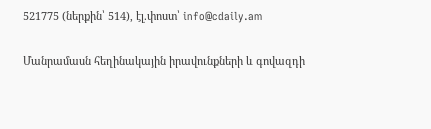521775 (ներքին՝ 514), էլ.փոստ՝ info@cdaily.am

Մանրամասն հեղինակային իրավունքների և գովազդի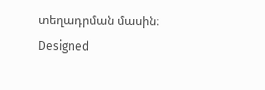տեղադրման մասին։
Designed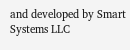and developed by Smart Systems LLC